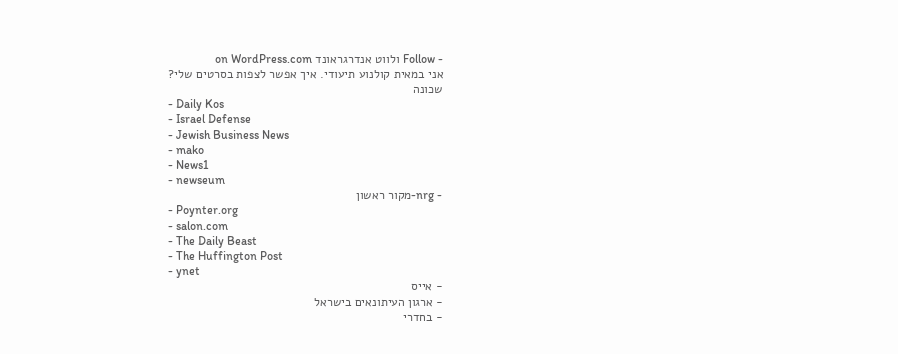- Follow ולווט אנדרגראונד on WordPress.com
אני במאית קולנוע תיעודי. איך אפשר לצפות בסרטים שלי?
שכונה
- Daily Kos
- Israel Defense
- Jewish Business News
- mako
- News1
- newseum
- nrg-מקור ראשון
- Poynter.org
- salon.com
- The Daily Beast
- The Huffington Post
- ynet
- אייס
- ארגון העיתונאים בישראל
- בחדרי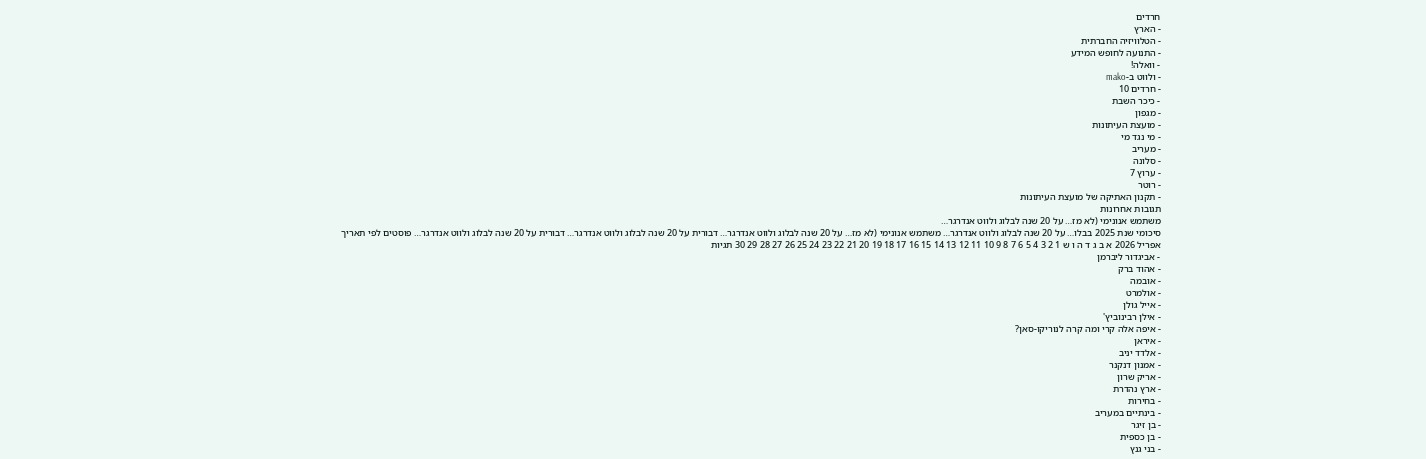חרדים
- הארץ
- הטלוויזיה החברתית
- התנועה לחופש המידע
- וואלה!
- ולווט ב-mako
- חרדים 10
- כיכר השבת
- מגפון
- מועצת העיתונות
- מי נגד מי
- מעריב
- סלונה
- ערוץ 7
- רוטר
- תקנון האתיקה של מועצת העיתונות
תגובות אחרונות
משתמש אנונימי (לא מז… על 20 שנה לבלוג ולווט אנדרגר…
סיכומי שנת 2025 בבלו… על 20 שנה לבלוג ולווט אנדרגר… משתמש אנונימי (לא מז… על 20 שנה לבלוג ולווט אנדרגר… דבורית על 20 שנה לבלוג ולווט אנדרגר… דבורית על 20 שנה לבלוג ולווט אנדרגר… פוסטים לפי תאריך
אפריל 2026 א ב ג ד ה ו ש 1 2 3 4 5 6 7 8 9 10 11 12 13 14 15 16 17 18 19 20 21 22 23 24 25 26 27 28 29 30 תגיות
- אביגדור ליברמן
- אהוד ברק
- אובמה
- אולמרט
- אייל גולן
- אילן רבינוביץ'
- איפה אלה קרי ומה קרה לנוריקו-סאן?
- איראן
- אלדד יניב
- אמנון דנקנר
- אריק שרון
- ארץ נהדרת
- בחירות
- בינתיים במעריב
- בן זיגר
- בן כספית
- בני גנץ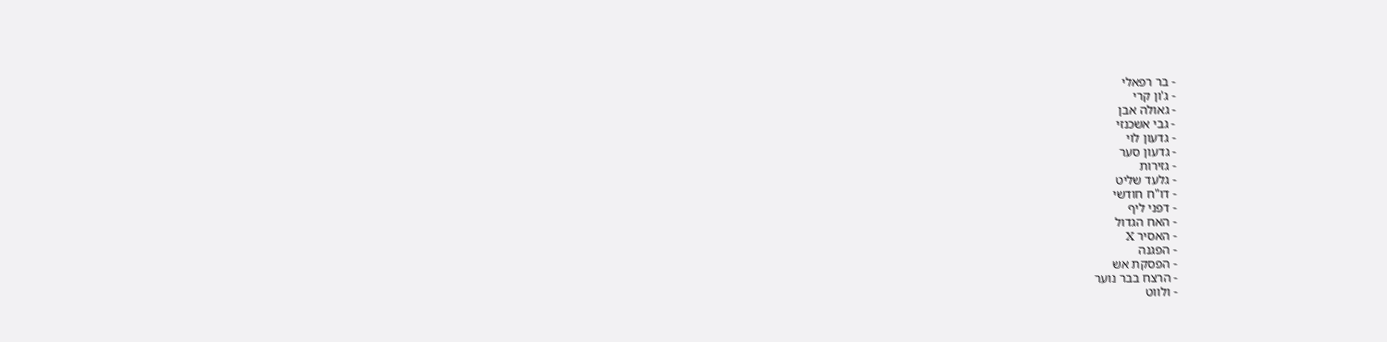- בר רפאלי
- ג'ון קרי
- גאולה אבן
- גבי אשכנזי
- גדעון לוי
- גדעון סער
- גזירות
- גלעד שליט
- דו"ח חודשי
- דפני ליף
- האח הגדול
- האסיר X
- הפגנה
- הפסקת אש
- הרצח בבר נוער
- ולווט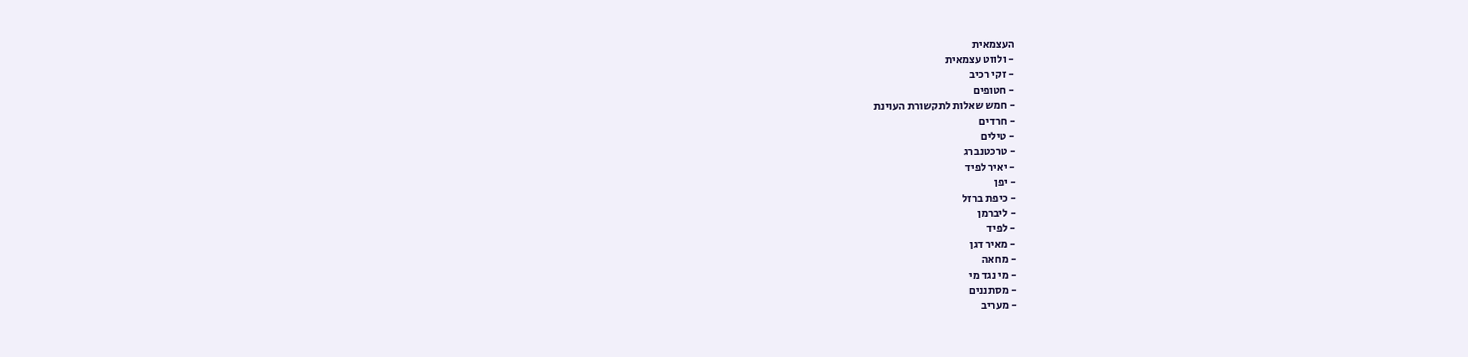העצמאית
- ולווט עצמאית
- זקי רכיב
- חטופים
- חמש שאלות לתקשורת העוינת
- חרדים
- טילים
- טרכטנברג
- יאיר לפיד
- יפן
- כיפת ברזל
- ליברמן
- לפיד
- מאיר דגן
- מחאה
- מי נגד מי
- מסתננים
- מעריב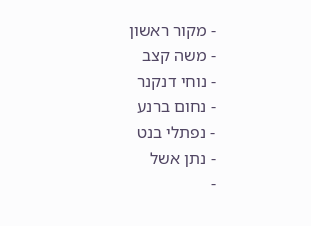- מקור ראשון
- משה קצב
- נוחי דנקנר
- נחום ברנע
- נפתלי בנט
- נתן אשל
-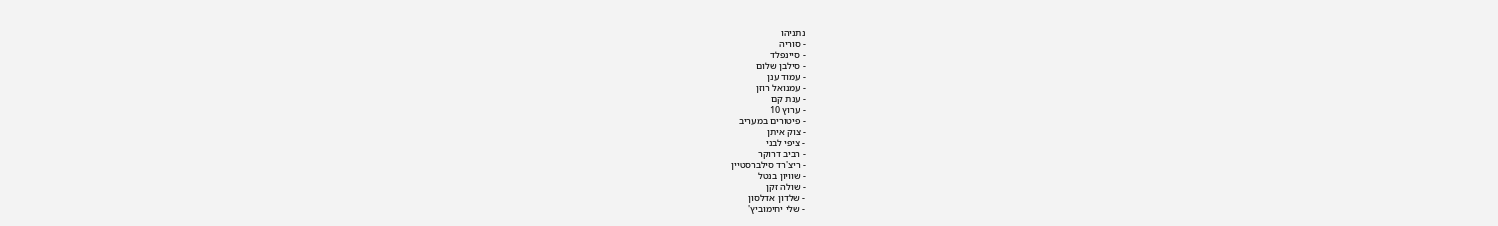נתניהו
- סוריה
- סיינפלד
- סילבן שלום
- עמוד ענן
- עמנואל רוזן
- ענת קם
- ערוץ 10
- פיטורים במעריב
- צוק איתן
- ציפי לבני
- רביב דרוקר
- ריצ'רד סילברסטיין
- שוויון בנטל
- שולה זקן
- שלדון אדלסון
- שלי יחימוביץ'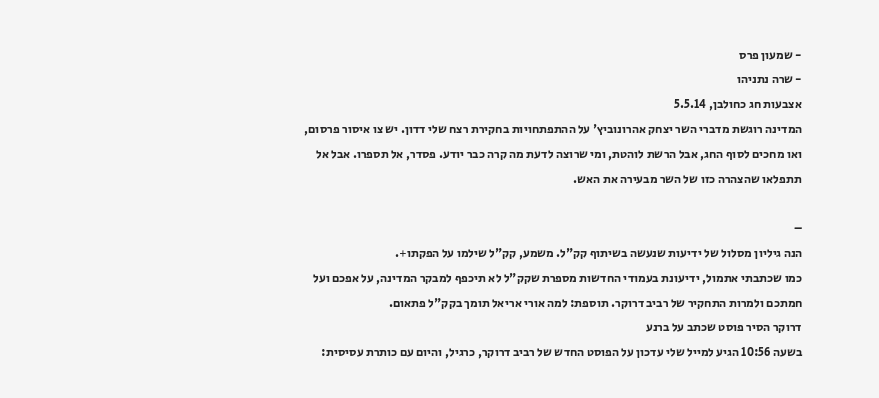- שמעון פרס
- שרה נתניהו
אצבעות חג כחולבן, 5.5.14
המדינה רוגשת מדברי השר יצחק אהרונוביץ' על ההתפתחויות בחקירת רצח שלי דדון. יש צו איסור פרסום, ואו מחכים לסוף החג, אבל הרשת לוהטת, ומי שרוצה לדעת מה קרה כבר יודע. פסדר, אל תספרו. אבל אל תתפלאו שהצהרה כזו של השר מבעירה את האש.

–
הנה גיליון מסלול של ידיעות שנעשה בשיתוף קק"ל. משמע, קק"ל שילמו על הפקתו+.
כמו שכתבתי אתמול, ידיעונת בעמודי החדשות מספרת שקק"ל לא תיכפף למבקר המדינה, על אפכם ועל חמתכם ולמרות התחקיר של רביב דרוקר. תוספת: למה אורי אריאל תומך בקק"ל פתאום.
דרוקר הסיר פוסט שכתב על ברנע
בשעה 10:56 הגיע למייל שלי עדכון על הפוסט החדש של רביב דרוקר, כרגיל, והיום עם כותרת עסיסית: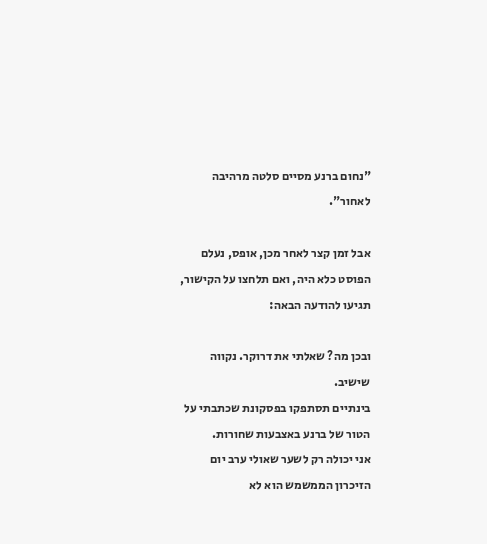"נחום ברנע מסיים סלטה מרהיבה לאחור".

אבל זמן קצר לאחר מכן, אופס, נעלם הפוסט כלא היה, ואם תלחצו על הקישור, תגיעו להודעה הבאה:

ובכן מה? שאלתי את דרוקר. נקווה שישיב.
בינתיים תסתפקו בפסקונת שכתבתי על הטור של ברנע באצבעות שחורות.
אני יכולה רק לשער שאולי ערב יום הזיכרון הממשמש הוא לא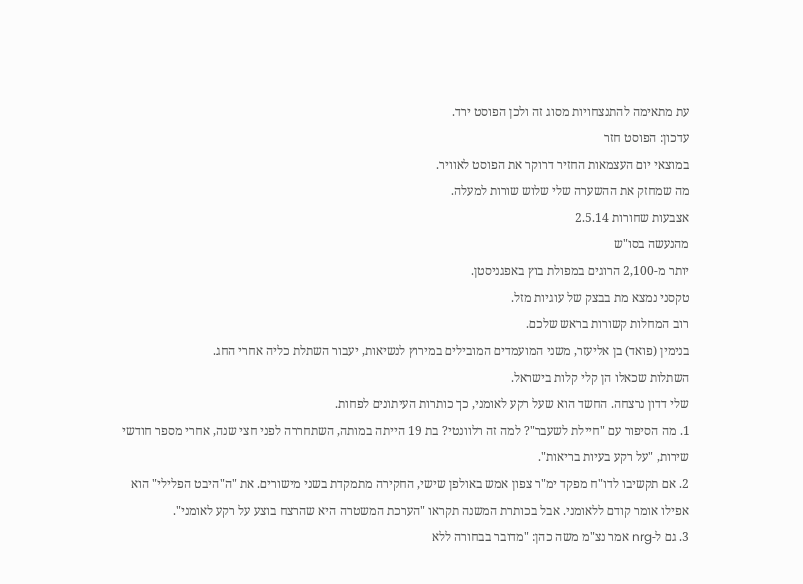עת מתאימה להתנצחויות מסוג זה ולכן הפוסט ירד.
עדכון: הפוסט חזר
במוצאי יום העצמאות החזיר דרוקר את הפוסט לאוויר.
מה שמחזק את ההשערה שלי שלוש שורות למעלה.
אצבעות שחורות 2.5.14
מהנעשה בסו"ש
יותר מ-2,100 הרוגים במפולת בוץ באפגניסטן.
טקסני נמצא מת בבצק של עוגיות מזל.
רוב המחלות קשורות בראש שלכם.
בנימין (פואד) בן אליעזר, משני המועמדים המובילים במירוץ לנשיאות, יעבור השתלת כליה אחרי החג.
השתלות שכאלו הן קלי קלות בישראל.
שלי דדון נרצחה. החשד הוא שעל רקע לאומני, כך כותרות העיתונים לפחות.
1. מה הסיפור עם "חיילת לשעבר"? למה זה רלוונטי? בת 19 הייתה במותה, השתחררה לפני חצי שנה, אחרי מספר חודשי שירות, "על רקע בעיות בריאות".
2. אם תקשיבו לדו"ח מפקד ימ"ר צפון אמש באולפן שישי, החקירה מתמקדת בשני מישורים. את "ה"היבט הפלילי" הוא אפילו אומר קודם ללאומני. אבל בכותרת המשנה תקראו "הערכת המשטרה היא שהרצח בוצע על רקע לאומני".
3. גם ל-nrg אמר נצ"מ משה כהן: "מדובר בבחורה ללא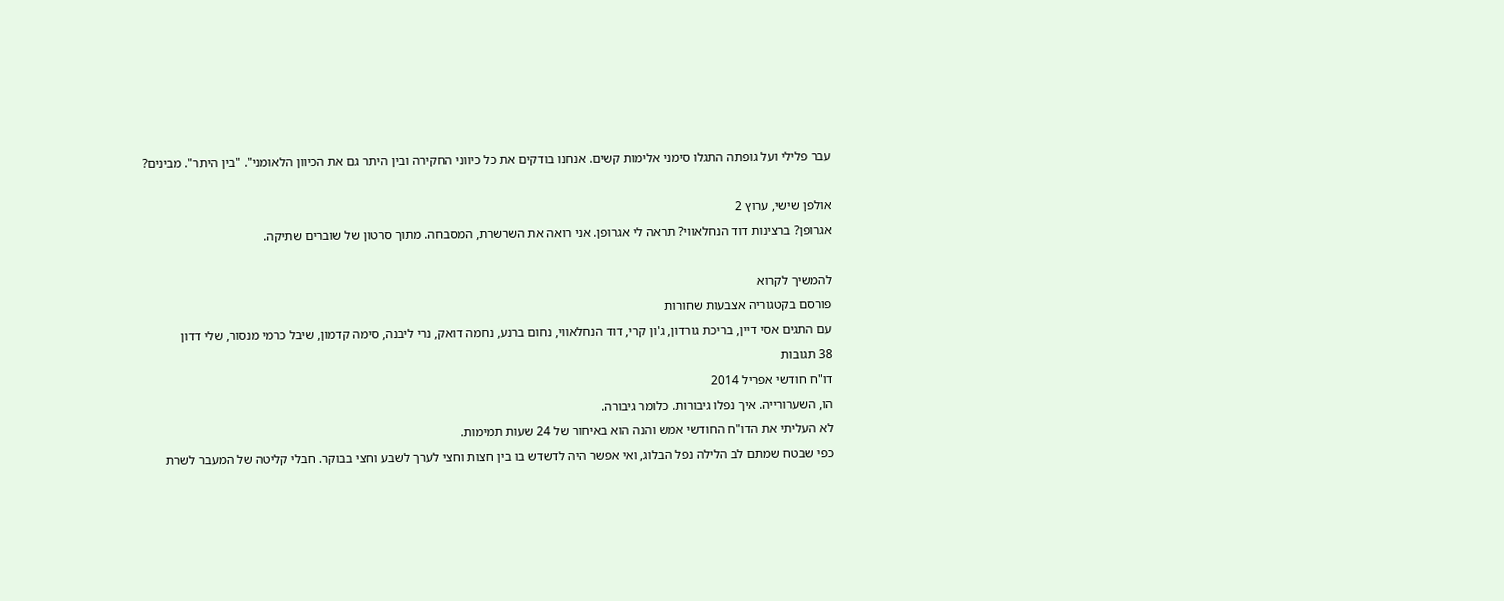עבר פלילי ועל גופתה התגלו סימני אלימות קשים. אנחנו בודקים את כל כיווני החקירה ובין היתר גם את הכיוון הלאומני". "בין היתר". מבינים?

אולפן שישי, ערוץ 2
אגרופן? ברצינות דוד הנחלאווי? תראה לי אגרופן. אני רואה את השרשרת, המסבחה. מתוך סרטון של שוברים שתיקה.

להמשיך לקרוא
פורסם בקטגוריה אצבעות שחורות
עם התגים אסי דיין, בריכת גורדון, ג'ון קרי, דוד הנחלאווי, נחום ברנע, נחמה דואק, נרי ליבנה, סימה קדמון, שיבל כרמי מנסור, שלי דדון
38 תגובות
דו"ח חודשי אפריל 2014
הו, השערורייה. איך נפלו גיבורות. כלומר גיבורה.
לא העליתי את הדו"ח החודשי אמש והנה הוא באיחור של 24 שעות תמימות.
כפי שבטח שמתם לב הלילה נפל הבלוג, ואי אפשר היה לדשדש בו בין חצות וחצי לערך לשבע וחצי בבוקר. חבלי קליטה של המעבר לשרת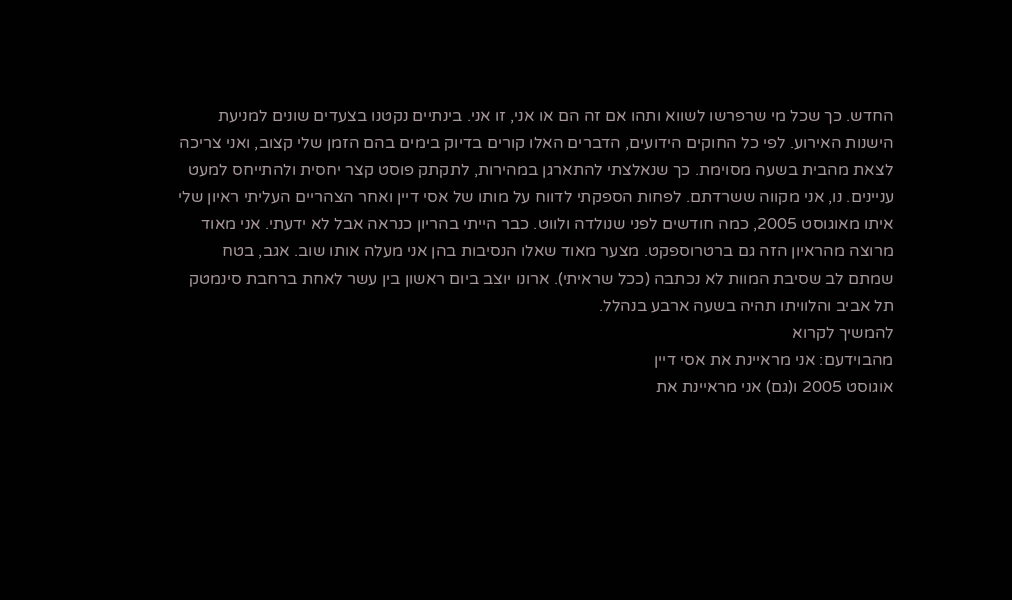החדש. כך שכל מי שרפרשו לשווא ותהו אם זה הם או אני, זו אני. בינתיים נקטנו בצעדים שונים למניעת הישנות האירוע. לפי כל החוקים הידועים, הדברים האלו קורים בדיוק בימים בהם הזמן שלי קצוב, ואני צריכה לצאת מהבית בשעה מסוימת. כך שנאלצתי להתארגן במהירות, לתקתק פוסט קצר יחסית ולהתייחס למעט עניינים. נו, אני מקווה ששרדתם. לפחות הספקתי לדווח על מותו של אסי דיין ואחר הצהריים העליתי ראיון שלי איתו מאוגוסט 2005, כמה חודשים לפני שנולדה ולווט. כבר הייתי בהריון כנראה אבל לא ידעתי. אני מאוד מרוצה מהראיון הזה גם ברטרוספקט. מצער מאוד שאלו הנסיבות בהן אני מעלה אותו שוב. אגב, בטח שמתם לב שסיבת המוות לא נכתבה (ככל שראיתי). ארונו יוצב ביום ראשון בין עשר לאחת ברחבת סינמטק תל אביב והלוויתו תהיה בשעה ארבע בנהלל.
להמשיך לקרוא
מהבוידעם: אני מראיינת את אסי דיין
אוגוסט 2005 ו(גם) אני מראיינת את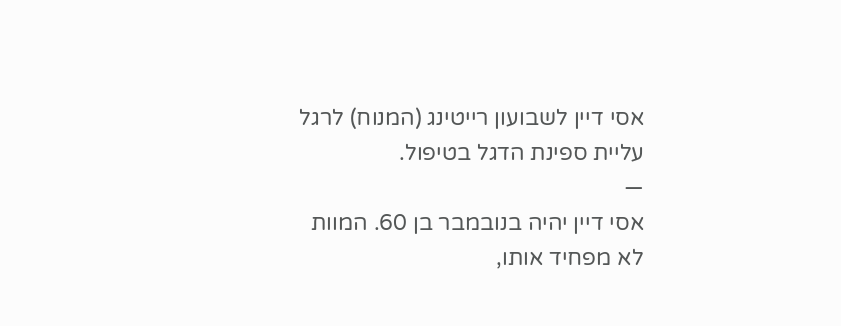אסי דיין לשבועון רייטינג (המנוח) לרגל עליית ספינת הדגל בטיפול.
—
אסי דיין יהיה בנובמבר בן 60. המוות לא מפחיד אותו,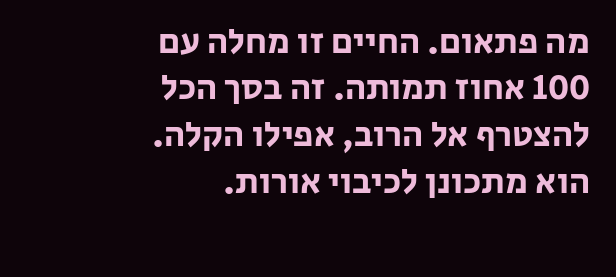מה פתאום. החיים זו מחלה עם 100 אחוז תמותה. זה בסך הכל להצטרף אל הרוב, אפילו הקלה. הוא מתכונן לכיבוי אורות.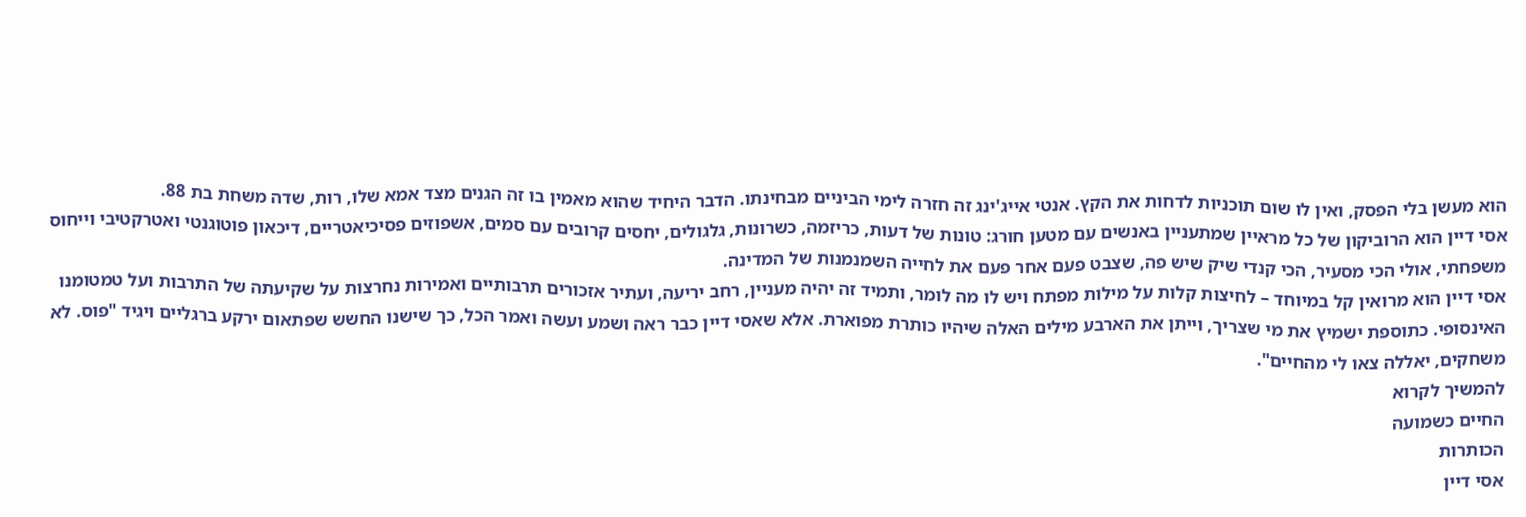הוא מעשן בלי הפסק, ואין לו שום תוכניות לדחות את הקץ. אנטי אייג'ינג זה חזרה לימי הביניים מבחינתו. הדבר היחיד שהוא מאמין בו זה הגנים מצד אמא שלו, רות, שדה משחת בת 88.
אסי דיין הוא הרוביקון של כל מראיין שמתעניין באנשים עם מטען חורג: טונות של דעות, כריזמה, כשרונות, גלגולים, יחסים קרובים עם סמים, אשפוזים פסיכיאטריים, דיכאון פוטוגנטי ואטרקטיבי וייחוס משפחתי, אולי הכי מסעיר, הכי קנדי שיק שיש פה, שצבט פעם אחר פעם את לחייה השמנמנות של המדינה.
אסי דיין הוא מרואין קל במיוחד – לחיצות קלות על מילות מפתח ויש לו מה לומר, ותמיד זה יהיה מעניין, רחב יריעה, ועתיר אזכורים תרבותיים ואמירות נחרצות על שקיעתה של התרבות ועל טמטומנו האינסופי. כתוספת ישמיץ את מי שצריך, וייתן את הארבע מילים האלה שיהיו כותרת מפוארת. אלא שאסי דיין כבר ראה ושמע ועשה ואמר הכל, כך שישנו החשש שפתאום ירקע ברגליים ויגיד "פוס. לא משחקים, יאללה צאו לי מהחיים".
להמשיך לקרוא
החיים כשמועה
הכותרות
אסי דיין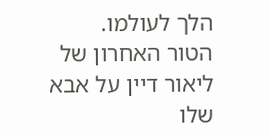הלך לעולמו.
הטור האחרון של ליאור דיין על אבא שלו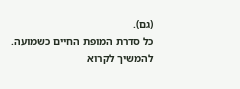(גם).
כל סדרת המופת החיים כשמועה.
להמשיך לקרוא